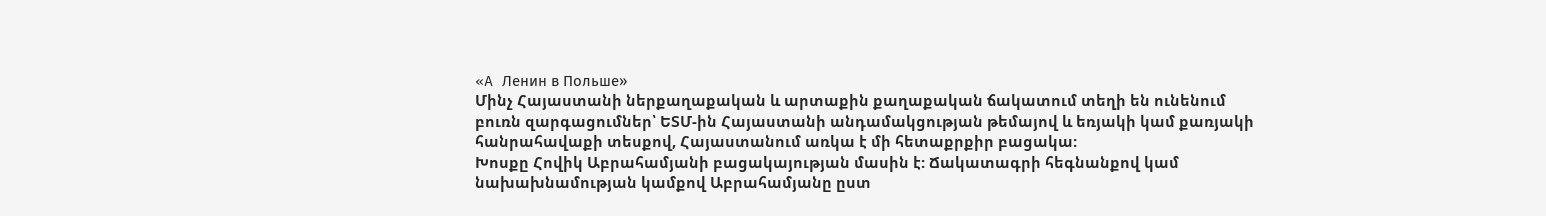«A Ленин в Польше»
Մինչ Հայաստանի ներքաղաքական և արտաքին քաղաքական ճակատում տեղի են ունենում բուռն զարգացումներ՝ ԵՏՄ-ին Հայաստանի անդամակցության թեմայով և եռյակի կամ քառյակի հանրահավաքի տեսքով, Հայաստանում առկա է մի հետաքրքիր բացակա:
Խոսքը Հովիկ Աբրահամյանի բացակայության մասին է: Ճակատագրի հեգնանքով կամ նախախնամության կամքով Աբրահամյանը ըստ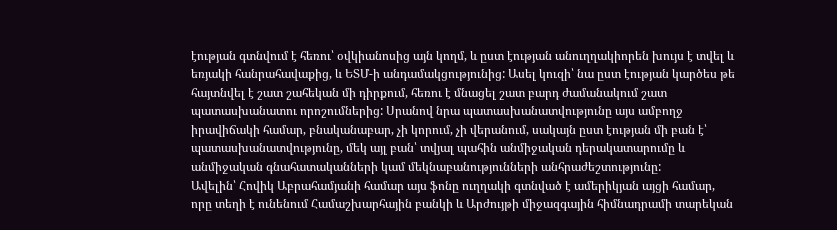էության գտնվում է հեռու՝ օվկիանոսից այն կողմ, և ըստ էության անուղղակիորեն խույս է տվել և եռյակի հանրահավաքից, և ԵՏՄ-ի անդամակցությունից: Ասել կուզի՝ նա ըստ էության կարծես թե հայտնվել է շատ շահեկան մի դիրքում, հեռու է մնացել շատ բարդ ժամանակում շատ պատասխանատու որոշումներից: Սրանով նրա պատասխանատվությունը այս ամբողջ իրավիճակի համար, բնականաբար, չի կորում, չի վերանում, սակայն ըստ էության մի բան է՝ պատասխանատվությունը, մեկ այլ բան՝ տվյալ պահին անմիջական դերակատարումը և անմիջական գնահատականների կամ մեկնաբանությունների անհրաժեշտությունը:
Ավելին՝ Հովիկ Աբրահամյանի համար այս ֆոնը ուղղակի գտնված է ամերիկյան այցի համար, որը տեղի է ունենում Համաշխարհային բանկի և Արժույթի միջազգային հիմնադրամի տարեկան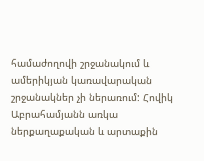համաժողովի շրջանակում և ամերիկյան կառավարական շրջանակներ չի ներառում: Հովիկ Աբրահամյանն առկա ներքաղաքական և արտաքին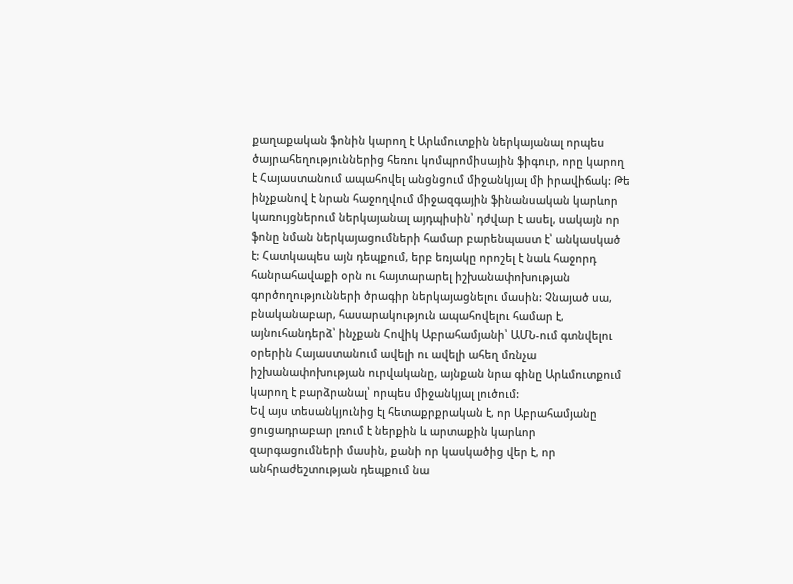քաղաքական ֆոնին կարող է Արևմուտքին ներկայանալ որպես ծայրահեղություններից հեռու կոմպրոմիսային ֆիգուր, որը կարող է Հայաստանում ապահովել անցնցում միջանկյալ մի իրավիճակ: Թե ինչքանով է նրան հաջողվում միջազգային ֆինանսական կարևոր կառույցներում ներկայանալ այդպիսին՝ դժվար է ասել, սակայն որ ֆոնը նման ներկայացումների համար բարենպաստ է՝ անկասկած է: Հատկապես այն դեպքում, երբ եռյակը որոշել է նաև հաջորդ հանրահավաքի օրն ու հայտարարել իշխանափոխության գործողությունների ծրագիր ներկայացնելու մասին: Չնայած սա, բնականաբար, հասարակություն ապահովելու համար է, այնուհանդերձ՝ ինչքան Հովիկ Աբրահամյանի՝ ԱՄՆ-ում գտնվելու օրերին Հայաստանում ավելի ու ավելի ահեղ մռնչա իշխանափոխության ուրվականը, այնքան նրա գինը Արևմուտքում կարող է բարձրանալ՝ որպես միջանկյալ լուծում:
Եվ այս տեսանկյունից էլ հետաքրքրական է, որ Աբրահամյանը ցուցադրաբար լռում է ներքին և արտաքին կարևոր զարգացումների մասին, քանի որ կասկածից վեր է, որ անհրաժեշտության դեպքում նա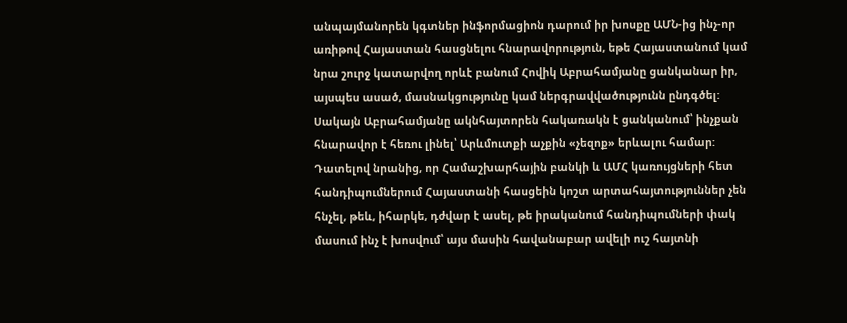անպայմանորեն կգտներ ինֆորմացիոն դարում իր խոսքը ԱՄՆ-ից ինչ-որ առիթով Հայաստան հասցնելու հնարավորություն, եթե Հայաստանում կամ նրա շուրջ կատարվող որևէ բանում Հովիկ Աբրահամյանը ցանկանար իր, այսպես ասած, մասնակցությունը կամ ներգրավվածությունն ընդգծել:
Սակայն Աբրահամյանը ակնհայտորեն հակառակն է ցանկանում՝ ինչքան հնարավոր է հեռու լինել՝ Արևմուտքի աչքին «չեզոք» երևալու համար: Դատելով նրանից, որ Համաշխարհային բանկի և ԱՄՀ կառույցների հետ հանդիպումներում Հայաստանի հասցեին կոշտ արտահայտություններ չեն հնչել, թեև, իհարկե, դժվար է ասել, թե իրականում հանդիպումների փակ մասում ինչ է խոսվում՝ այս մասին հավանաբար ավելի ուշ հայտնի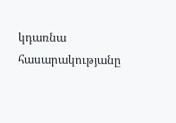կդառնա հասարակությանը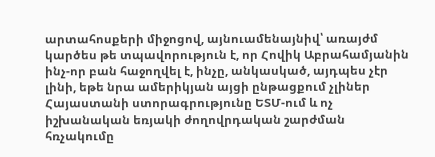արտահոսքերի միջոցով, այնուամենայնիվ՝ առայժմ կարծես թե տպավորություն է, որ Հովիկ Աբրահամյանին ինչ-որ բան հաջողվել է, ինչը, անկասկած, այդպես չէր լինի, եթե նրա ամերիկյան այցի ընթացքում չլիներ Հայաստանի ստորագրությունը ԵՏՄ-ում և ոչ իշխանական եռյակի ժողովրդական շարժման հռչակումը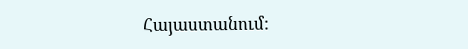Հայաստանում: